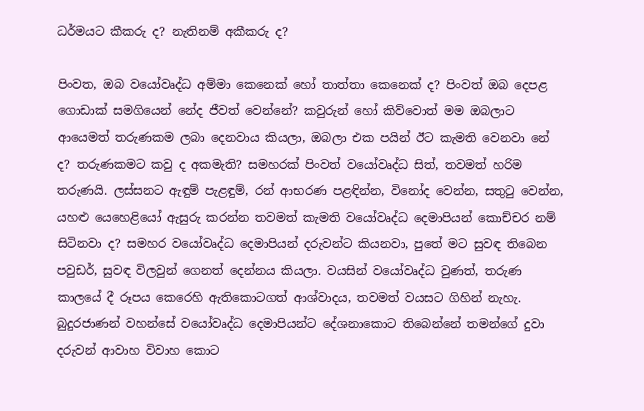ධර්මයට කීකරු ද? නැතිනම් අකීකරු ද?

පිංවත, ඔබ වයෝවෘද්ධ අම්මා කෙනෙක් හෝ තාත්තා කෙනෙක් ද? පිංවත් ඔබ දෙපළ ගොඩාක් සමගියෙන් නේද ජීවත් වෙන්නේ? කවුරුන් හෝ කිව්වොත් මම ඔබලාට ආයෙමත් තරුණකම ලබා දෙනවාය කියලා, ඔබලා එක පයින් ඊට කැමති වෙනවා නේ ද? තරුණකමට කවු ද අකමැති? සමහරක් පිංවත් වයෝවෘද්ධ සිත්, තවමත් හරිම තරුණයි. ලස්සනට ඇඳුම් පැළඳුම්, රන් ආභරණ පළඳින්න, විනෝද වෙන්න, සතුටු වෙන්න, යහළු යෙහෙළියෝ ඇසුරු කරන්න තවමත් කැමති වයෝවෘද්ධ දෙමාපියන් කොච්චර නම් සිටිනවා ද? සමහර වයෝවෘද්ධ දෙමාපියන් දරුවන්ට කියනවා, පුතේ මට සුවඳ තිබෙන පවුඩර්, සුවඳ විලවුන් ගෙනත් දෙන්නය කියලා. වයසින් වයෝවෘද්ධ වුණත්, තරුණ කාලයේ දී රූපය කෙරෙහි ඇතිකොටගත් ආශ්වාදය, තවමත් වයසට ගිහින් නැහැ. බුදුරජාණන් වහන්සේ වයෝවෘද්ධ දෙමාපියන්ට දේශනාකොට තිබෙන්නේ තමන්ගේ දුවා දරුවන් ආවාහ විවාහ කොට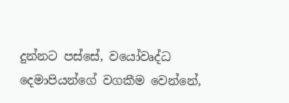දුන්නට පස්සේ, වයෝවෘද්ධ දෙමාපියන්ගේ වගකීම වෙන්නේ,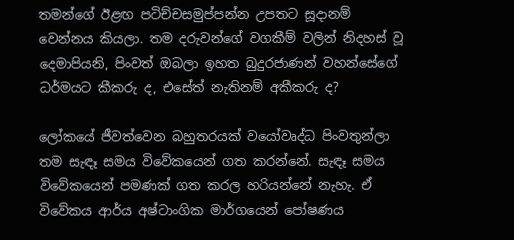තමන්ගේ ඊළඟ පටිච්චසමුප්පන්න උපතට සූදානම් වෙන්නය කියලා. තම දරුවන්ගේ වගකීම් වලින් නිදහස් වූ දෙමාපියනි, පිංවත් ඔබලා ඉහත බුදුරජාණන් වහන්සේගේ ධර්මයට කීකරු ද, එසේත් නැතිනම් අකීකරු ද?

ලෝකයේ ජීවත්වෙන බහුතරයක් වයෝවෘද්ධ පිංවතුන්ලා තම සැඳෑ සමය විවේකයෙන් ගත කරන්නේ. සැඳෑ සමය විවේකයෙන් පමණක් ගත කරල හරියන්නේ නැහැ. ඒ විවේකය ආර්ය අෂ්ටාංගික මාර්ගයෙන් පෝෂණය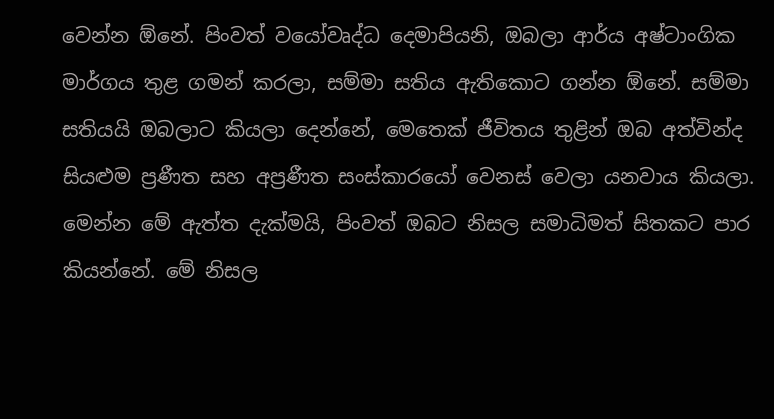වෙන්න ඕනේ. පිංවත් වයෝවෘද්ධ දෙමාපියනි, ඔබලා ආර්ය අෂ්ටාංගික මාර්ගය තුළ ගමන් කරලා, සම්මා සතිය ඇතිකොට ගන්න ඕනේ. සම්මා සතියයි ඔබලාට කියලා දෙන්නේ, මෙතෙක් ජීවිතය තුළින් ඔබ අත්වින්ද සියළුම ප්‍රණීත සහ අප්‍රණීත සංස්කාරයෝ වෙනස් වෙලා යනවාය කියලා. මෙන්න මේ ඇත්ත දැක්මයි, පිංවත් ඔබට නිසල සමාධිමත් සිතකට පාර කියන්නේ. මේ නිසල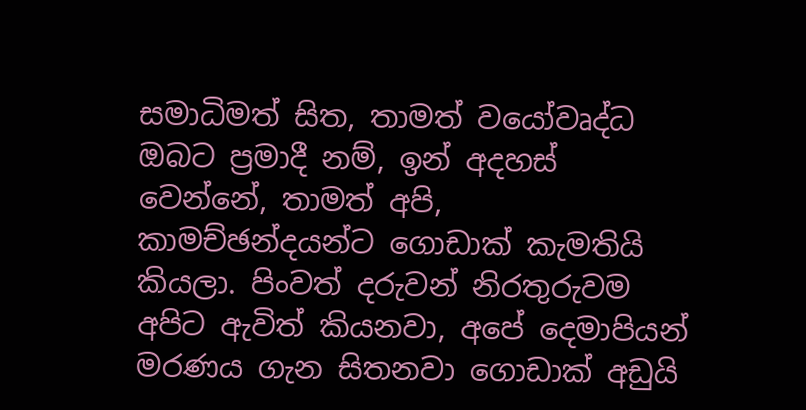සමාධිමත් සිත, තාමත් වයෝවෘද්ධ ඔබට ප්‍රමාදී නම්, ඉන් අදහස් වෙන්නේ, තාමත් අපි, කාමච්ඡන්දයන්ට ගොඩාක් කැමතියි කියලා. පිංවත් දරුවන් නිරතුරුවම අපිට ඇවිත් කියනවා, අපේ දෙමාපියන් මරණය ගැන සිතනවා ගොඩාක් අඩුයි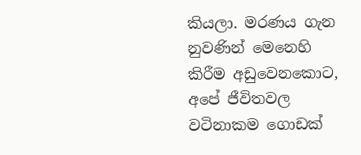කියලා. මරණය ගැන නුවණින් මෙනෙහි කිරීම අඩුවෙනකොට, අපේ ජීවිතවල වටිනාකම ගොඩක්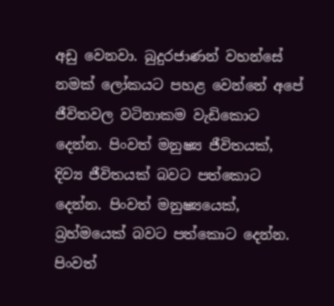අඩු වෙනවා. බුදුරජාණන් වහන්සේ නමක් ලෝකයට පහළ වෙන්නේ අපේ ජීවිතවල වටිනාකම වැඩිකොට දෙන්න. පිංවත් මනුෂ්‍ය ජීවිතයක්, දිව්‍ය ජීවිතයක් බවට පත්කොට දෙන්න. පිංවත් මනුෂ්‍යයෙක්, බ්‍රහ්මයෙක් බවට පත්කොට දෙන්න. පිංවත්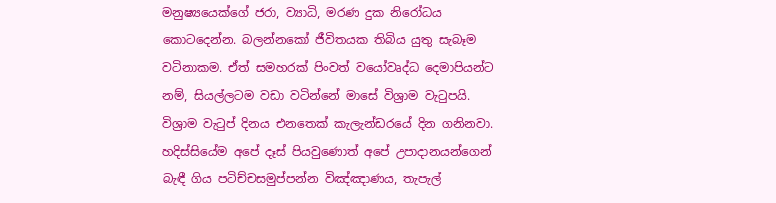මනුෂ්‍යයෙක්ගේ ජරා, ව්‍යාධි, මරණ දුක නිරෝධය කොටදෙන්න. බලන්නකෝ ජීවිතයක තිබිය යුතු සැබෑම වටිනාකම. ඒත් සමහරක් පිංවත් වයෝවෘද්ධ දෙමාපියන්ට නම්, සියල්ලටම වඩා වටින්නේ මාසේ විශ්‍රාම වැටුපයි. විශ්‍රාම වැටුප් දිනය එනතෙක් කැලැන්ඩරයේ දින ගනිනවා. හදිස්සියේම අපේ දෑස් පියවුණොත් අපේ උපාදානයන්ගෙන් බැඳී ගිය පටිච්චසමුප්පන්න විඤ්ඤාණය, තැපැල්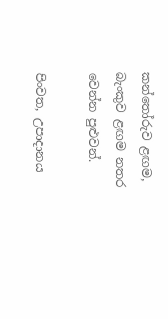කන්තෝරුව ළඟම, බැංකුව ළඟම නතර වෙන්න පුළුවන්.

පිංවත, උපාදානය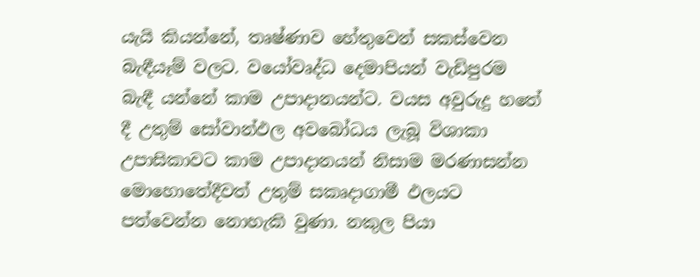යැයි කියන්නේ, තෘෂ්ණාව හේතුවෙන් සකස්වෙන බැඳීයෑම් වලට. වයෝවෘද්ධ දෙමාපියන් වැඩිපුරම බැඳී යන්නේ කාම උපාදානයන්ට. වයස අවුරුදු හතේ දී උතුම් සෝවාන්ඵල අවබෝධය ලැබූ විශාකා උපාසිකාවට කාම උපාදානයන් නිසාම මරණාසන්න මොහොතේදීවත් උතුම් සකෘදාගාමී ඵලයට පත්වෙන්න නොහැකි වුණා. නකුල පියා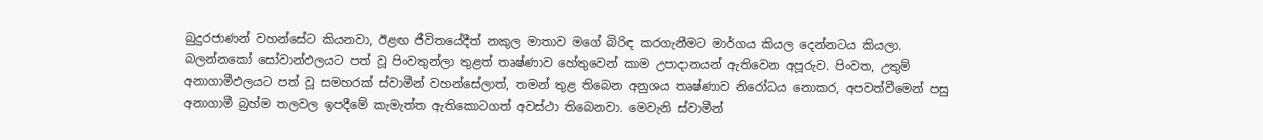බුදුරජාණන් වහන්සේට කියනවා, ඊළඟ ජීවිතයේදීත් නකුල මාතාව මගේ බිරිඳ කරගැනීමට මාර්ගය කියල දෙන්නටය කියලා. බලන්නකෝ සෝවාන්ඵලයට පත් වූ පිංවතුන්ලා තුළත් තෘෂ්ණාව හේතුවෙන් කාම උපාදානයන් ඇතිවෙන අපූරුව. පිංවත, උතුම් අනාගාමීඵලයට පත් වූ සමහරක් ස්වාමීන් වහන්සේලාත්, තමන් තුළ තිබෙන අනුශය තෘෂ්ණාව නිරෝධය නොකර, අපවත්වීමෙන් පසු අනාගාමී බ්‍රහ්ම තලවල ඉපදීමේ කැමැත්ත ඇතිකොටගත් අවස්ථා තිබෙනවා. මෙවැනි ස්වාමීන්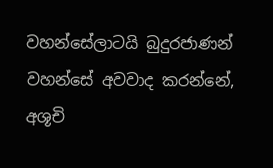වහන්සේලාටයි බුදුරජාණන් වහන්සේ අවවාද කරන්නේ, අශූචි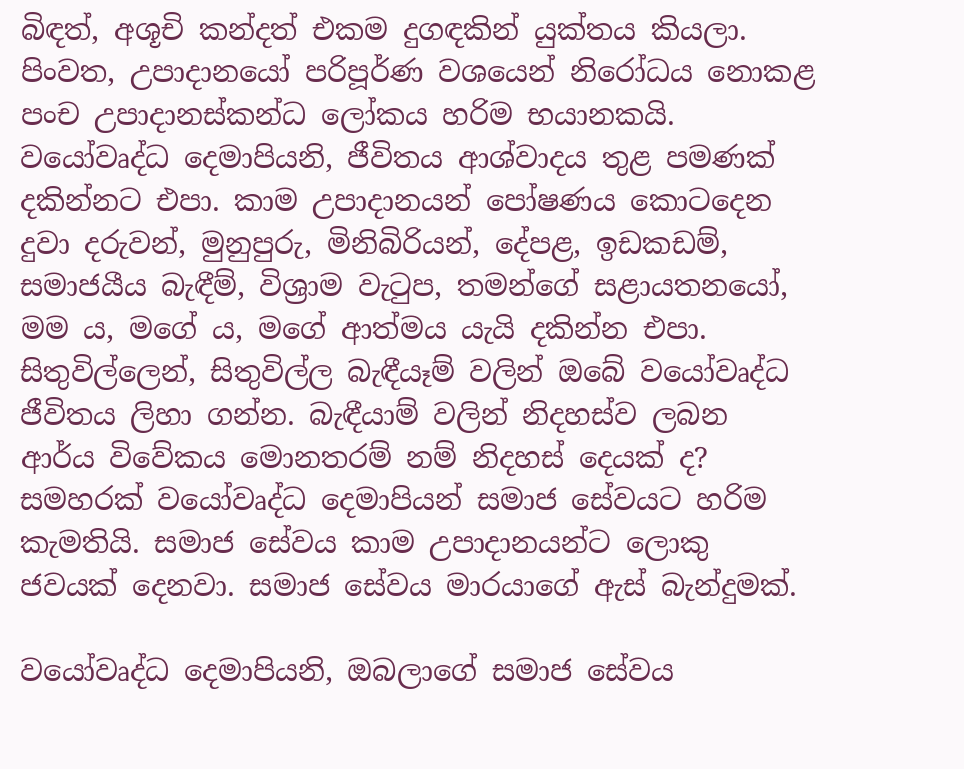බිඳත්, අශූචි කන්දත් එකම දුගඳකින් යුක්තය කියලා. පිංවත, උපාදානයෝ පරිපූර්ණ වශයෙන් නිරෝධය නොකළ පංච උපාදානස්කන්ධ ලෝකය හරිම භයානකයි. වයෝවෘද්ධ දෙමාපියනි, ජීවිතය ආශ්වාදය තුළ පමණක් දකින්නට එපා. කාම උපාදානයන් පෝෂණය කොටදෙන දුවා දරුවන්, මුනුපුරු, මිනිබිරියන්, දේපළ, ඉඩකඩම්, සමාජයීය බැඳීම්, විශ්‍රාම වැටුප, තමන්ගේ සළායතනයෝ, මම ය, මගේ ය, මගේ ආත්මය යැයි දකින්න එපා. සිතුවිල්ලෙන්, සිතුවිල්ල බැඳීයෑම් වලින් ඔබේ වයෝවෘද්ධ ජීවිතය ලිහා ගන්න. බැඳීයාම් වලින් නිදහස්ව ලබන ආර්ය විවේකය මොනතරම් නම් නිදහස් දෙයක් ද? සමහරක් වයෝවෘද්ධ දෙමාපියන් සමාජ සේවයට හරිම කැමතියි. සමාජ සේවය කාම උපාදානයන්ට ලොකු ජවයක් දෙනවා. සමාජ සේවය මාරයාගේ ඇස් බැන්දුමක්.

වයෝවෘද්ධ දෙමාපියනි, ඔබලාගේ සමාජ සේවය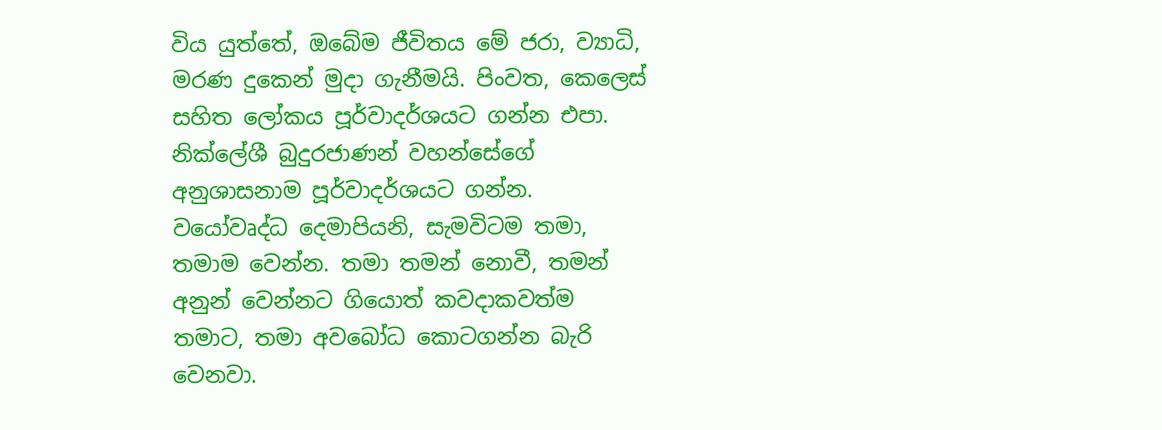විය යුත්තේ, ඔබේම ජීවිතය මේ ජරා, ව්‍යාධි, මරණ දුකෙන් මුදා ගැනීමයි. පිංවත, කෙලෙස් සහිත ලෝකය පූර්වාදර්ශයට ගන්න එපා. නික්ලේශී බුදුරජාණන් වහන්සේගේ අනුශාසනාම පූර්වාදර්ශයට ගන්න. වයෝවෘද්ධ දෙමාපියනි, සැමවිටම තමා, තමාම වෙන්න. තමා තමන් නොවී, තමන් අනුන් වෙන්නට ගියොත් කවදාකවත්ම තමාට, තමා අවබෝධ කොටගන්න බැරි වෙනවා.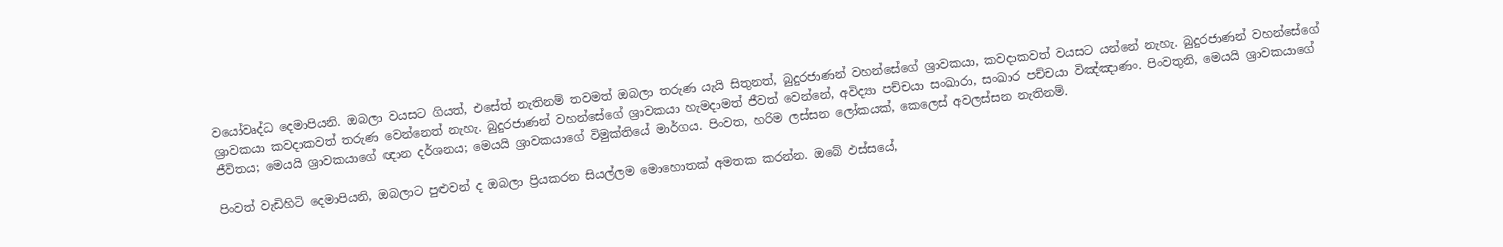වයෝවෘද්ධ දෙමාපියනි. ඔබලා වයසට ගියත්, එසේත් නැතිනම් තවමත් ඔබලා තරුණ යැයි සිතුනත්, බුදුරජාණන් වහන්සේගේ ශ්‍රාවකයා, කවදාකවත් වයසට යන්නේ නැහැ. බුදුරජාණන් වහන්සේගේ ශ්‍රාවකයා කවදාකවත් තරුණ වෙන්නෙත් නැහැ. බුදුරජාණන් වහන්සේගේ ශ්‍රාවකයා හැමදාමත් ජීවත් වෙන්නේ, අවිද්‍යා පච්චයා සංඛාරා, සංඛාර පච්චයා විඤ්ඤාණං. පිංවතුනි, මෙයයි ශ්‍රාවකයාගේ ජීවිතය; මෙයයි ශ්‍රාවකයාගේ ඥාන දර්ශනය; මෙයයි ශ්‍රාවකයාගේ විමුක්තියේ මාර්ගය. පිංවත, හරිම ලස්සන ලෝකයක්, කෙලෙස් අවලස්සන නැතිනම්.

පිංවත් වැඩිහිටි දෙමාපියනි, ඔබලාට පුළුවන් ද ඔබලා ප්‍රියකරන සියල්ලම මොහොතක් අමතක කරන්න. ඔබේ ඵස්සයේ,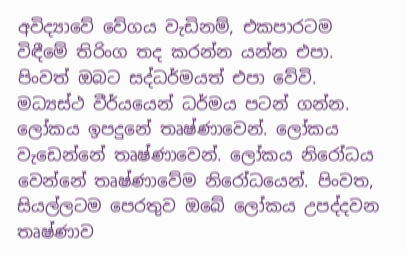අවිද්‍යාවේ වේගය වැඩිනම්, එකපාරටම විඳීමේ තිරිංග තද කරන්න යන්න එපා. පිංවත් ඔබට සද්ධර්මයත් එපා වේවි. මධ්‍යස්ථ වීර්යයෙන් ධර්මය පටන් ගන්න. ලෝකය ඉපදුනේ තෘෂ්ණාවෙන්. ලෝකය වැඩෙන්නේ තෘෂ්ණාවෙන්. ලෝකය නිරෝධය වෙන්නේ තෘෂ්ණාවේම නිරෝධයෙන්. පිංවත, සියල්ලටම පෙරතුව ඔබේ ලෝකය උපද්දවන තෘෂ්ණාව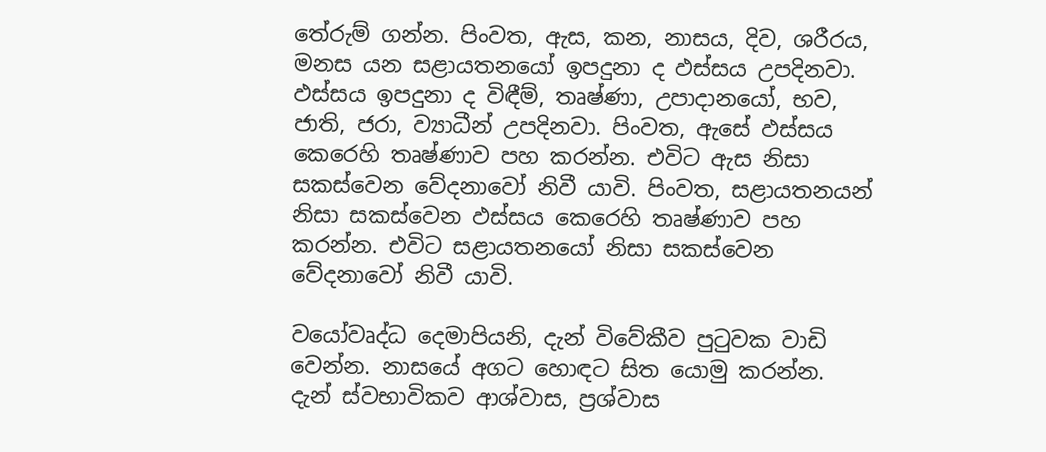තේරුම් ගන්න. පිංවත, ඇස, කන, නාසය, දිව, ශරීරය, මනස යන සළායතනයෝ ඉපදුනා ද ඵස්සය උපදිනවා. ඵස්සය ඉපදුනා ද විඳීම්, තෘෂ්ණා, උපාදානයෝ, භව, ජාති, ජරා, ව්‍යාධීන් උපදිනවා. පිංවත, ඇසේ ඵස්සය කෙරෙහි තෘෂ්ණාව පහ කරන්න. එවිට ඇස නිසා සකස්වෙන වේදනාවෝ නිවී යාවි. පිංවත, සළායතනයන් නිසා සකස්වෙන ඵස්සය කෙරෙහි තෘෂ්ණාව පහ කරන්න. එවිට සළායතනයෝ නිසා සකස්වෙන වේදනාවෝ නිවී යාවි.

වයෝවෘද්ධ දෙමාපියනි, දැන් විවේකීව පුටුවක වාඩි වෙන්න. නාසයේ අගට හොඳට සිත යොමු කරන්න. දැන් ස්වභාවිකව ආශ්වාස, ප්‍රශ්වාස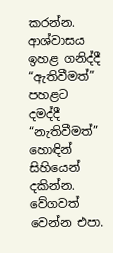කරන්න. ආශ්වාසය ඉහළ ගනිද්දී “ඇතිවීමත්” පහළට දමද්දී “නැතිවීමත්” හොඳින් සිහියෙන් දකින්න. වේගවත් වෙන්න එපා.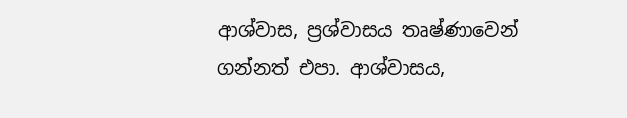ආශ්වාස, ප්‍රශ්වාසය තෘෂ්ණාවෙන් ගන්නත් එපා. ආශ්වාසය,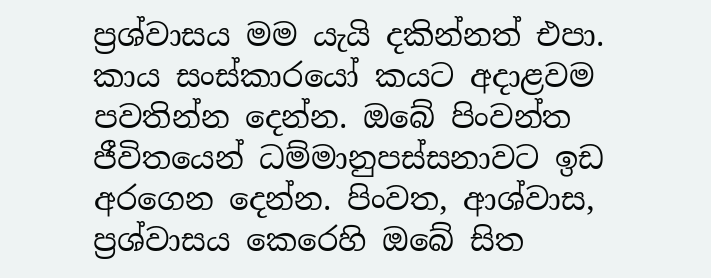ප්‍රශ්වාසය මම යැයි දකින්නත් එපා. කාය සංස්කාරයෝ කයට අදාළවම පවතින්න දෙන්න. ඔබේ පිංවන්ත ජීවිතයෙන් ධම්මානුපස්සනාවට ඉඩ අරගෙන දෙන්න. පිංවත, ආශ්වාස, ප්‍රශ්වාසය කෙරෙහි ඔබේ සිත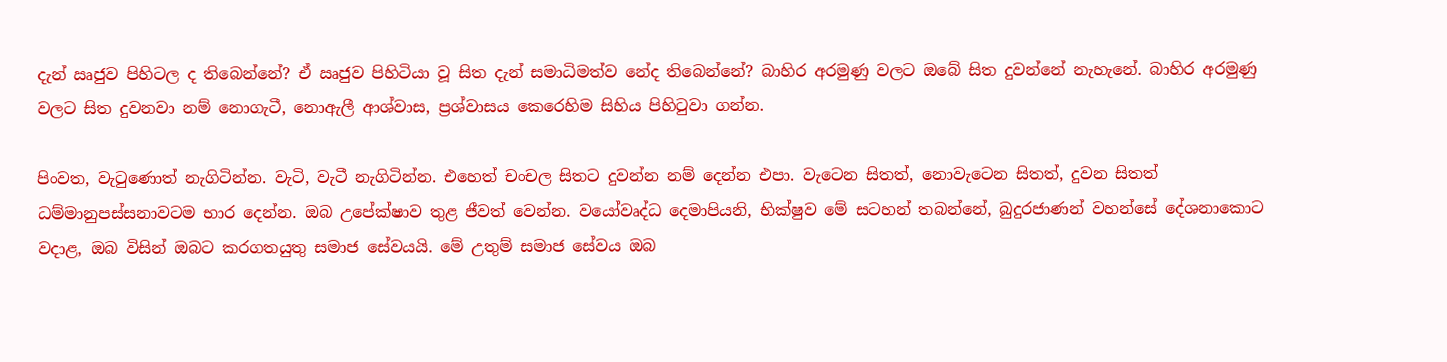දැන් ඍජුව පිහිටල ද තිබෙන්නේ? ඒ ඍජුව පිහිටියා වූ සිත දැන් සමාධිමත්ව නේද තිබෙන්නේ? බාහිර අරමුණු වලට ඔබේ සිත දුවන්නේ නැහැනේ. බාහිර අරමුණු වලට සිත දුවනවා නම් නොගැටී, නොඇලී ආශ්වාස, ප්‍රශ්වාසය කෙරෙහිම සිහිය පිහිටුවා ගන්න.

පිංවත, වැටුණොත් නැගිටින්න. වැටි, වැටී නැගිටින්න. එහෙත් චංචල සිතට දුවන්න නම් දෙන්න එපා. වැටෙන සිතත්, නොවැටෙන සිතත්, දුවන සිතත් ධම්මානුපස්සනාවටම භාර දෙන්න. ඔබ උපේක්ෂාව තුළ ජීවත් වෙන්න. වයෝවෘද්ධ දෙමාපියනි, භික්ෂුව මේ සටහන් තබන්නේ, බුදුරජාණන් වහන්සේ දේශනාකොට වදාළ, ඔබ විසින් ඔබට කරගතයුතු සමාජ සේවයයි. මේ උතුම් සමාජ සේවය ඔබ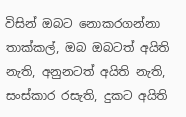විසින් ඔබට නොකරගන්නා තාක්කල්, ඔබ ඔබටත් අයිති නැති, අනුනටත් අයිති නැති, සංස්කාර රසැති, දුකට අයිති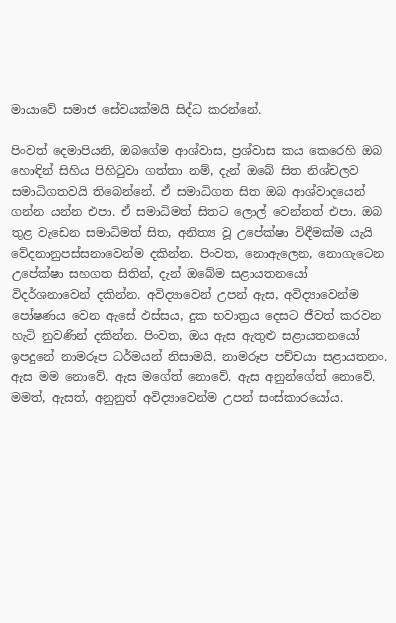මායාවේ සමාජ සේවයක්මයි සිද්ධ කරන්නේ.

පිංවත් දෙමාපියනි, ඔබගේම ආශ්වාස, ප්‍රශ්වාස කය කෙරෙහි ඔබ හොඳින් සිහිය පිහිටුවා ගත්තා නම්, දැන් ඔබේ සිත නිශ්චලව සමාධිගතවයි තිබෙන්නේ. ඒ සමාධිගත සිත ඔබ ආශ්වාදයෙන් ගන්න යන්න එපා. ඒ සමාධිමත් සිතට ලොල් වෙන්නත් එපා. ඔබ තුළ වැඩෙන සමාධිමත් සිත, අනිත්‍ය වූ උපේක්ෂා විඳීමක්ම යැයි වේදනානුපස්සනාවෙන්ම දකින්න. පිංවත, නොඇලෙන, නොගැටෙන උපේක්ෂා සහගත සිතින්, දැන් ඔබේම සළායතනයෝ විදර්ශනාවෙන් දකින්න. අවිද්‍යාවෙන් උපන් ඇස, අවිද්‍යාවෙන්ම පෝෂණය වෙන ඇසේ ඵස්සය, දුක භවාත්‍රය දෙසට ජීවත් කරවන හැටි නුවණින් දකින්න. පිංවත, ඔය ඇස ඇතුළු සළායතනයෝ ඉපදුනේ නාමරූප ධර්මයන් නිසාමයි. නාමරූප පච්චයා සළායතනං. ඇස මම නොවේ. ඇස මගේත් නොවේ. ඇස අනුන්ගේත් නොවේ. මමත්, ඇසත්, අනුනුත් අවිද්‍යාවෙන්ම උපන් සංස්කාරයෝය.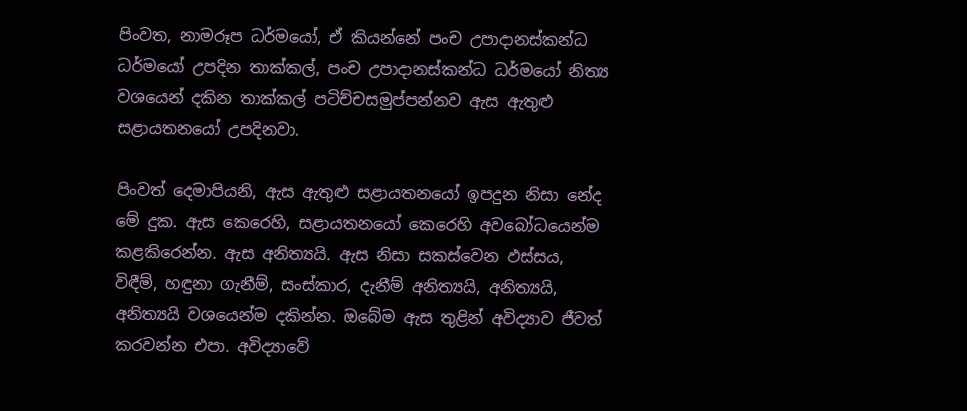පිංවත, නාමරූප ධර්මයෝ, ඒ කියන්නේ පංච උපාදානස්කන්ධ ධර්මයෝ උපදින තාක්කල්, පංච උපාදානස්කන්ධ ධර්මයෝ නිත්‍ය වශයෙන් දකින තාක්කල් පටිච්චසමුප්පන්නව ඇස ඇතුළු සළායතනයෝ උපදිනවා.

පිංවත් දෙමාපියනි, ඇස ඇතුළු සළායතනයෝ ඉපදුන නිසා නේද මේ දුක. ඇස කෙරෙහි, සළායතනයෝ කෙරෙහි අවබෝධයෙන්ම කළකිරෙන්න. ඇස අනිත්‍යයි. ඇස නිසා සකස්වෙන ඵස්සය, විඳීම්, හඳුනා ගැනීම්, සංස්කාර, දැනීම් අනිත්‍යයි, අනිත්‍යයි, අනිත්‍යයි වශයෙන්ම දකින්න. ඔබේම ඇස තුළින් අවිද්‍යාව ජීවත් කරවන්න එපා. අවිද්‍යාවේ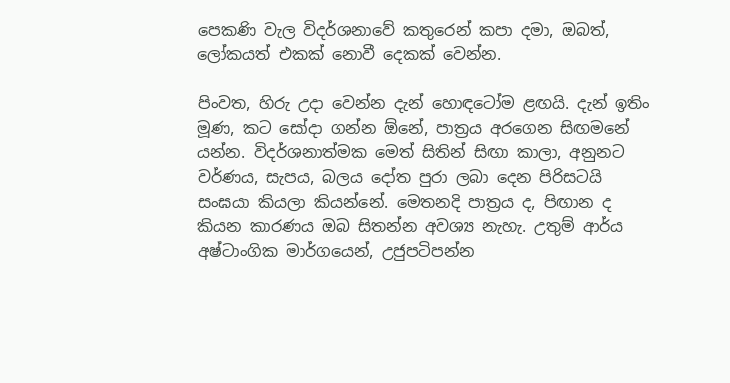පෙකණි වැල විදර්ශනාවේ කතුරෙන් කපා දමා, ඔබත්, ලෝකයත් එකක් නොවී දෙකක් වෙන්න.

පිංවත, හිරු උදා වෙන්න දැන් හොඳටෝම ළඟයි. දැන් ඉතිං මූණ, කට සෝදා ගන්න ඕනේ, පාත්‍රය අරගෙන සිඟමනේ යන්න. විදර්ශනාත්මක මෙත් සිතින් සිඟා කාලා, අනුනට වර්ණය, සැපය, බලය දෝත පුරා ලබා දෙන පිරිසටයි සංඝයා කියලා කියන්නේ. මෙතනදි පාත්‍රය ද, පිඟාන ද කියන කාරණය ඔබ සිතන්න අවශ්‍ය නැහැ. උතුම් ආර්ය අෂ්ටාංගික මාර්ගයෙන්, උජුපටිපන්න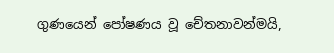ගුණයෙන් පෝෂණය වූ චේතනාවන්මයි,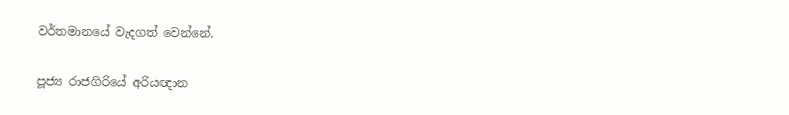වර්තමානයේ වැදගත් වෙන්නේ.

පූජ්‍ය රාජගිරියේ අරියඥාන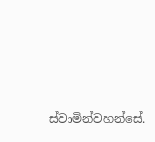ස්වාමින්වහන්සේ.